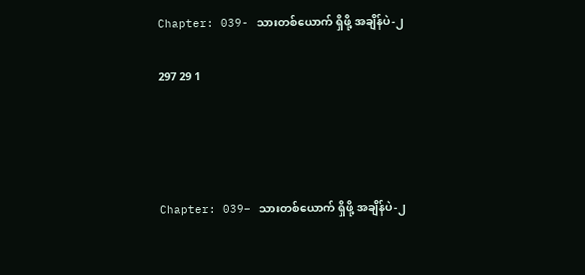Chapter: 039- သားတစ်ယောက် ရှိဖို့ အချိန်ပဲ-၂

297 29 1




Chapter: 039– သားတစ်ယောက် ရှိဖို့ အချိန်ပဲ-၂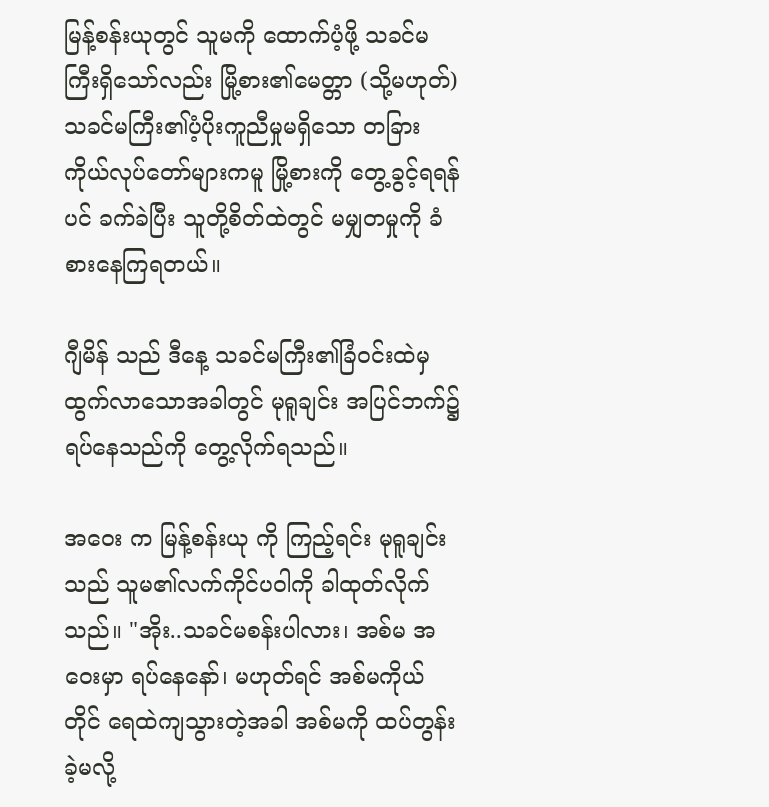မြန့်စန်းယုတွင် သူမကို ထောက်ပံ့ဖို့ သခင်မကြီးရှိသော်လည်း မြို့စား၏မေတ္တာ (သို့မဟုတ်) သခင်မကြီး၏ပံ့ပိုးကူညီမှုမရှိသော တခြားကိုယ်လုပ်တော်များကမူ မြို့စားကို တွေ့ခွင့်ရရန်ပင် ခက်ခဲပြီး သူတို့စိတ်ထဲတွင် မမျှတမှုကို ခံစားနေကြရတယ်။

ဂျီမိန် သည် ဒီနေ့ သခင်မကြီး၏ခြံဝင်းထဲမှ ထွက်လာသောအခါတွင် မုရူချင်း အပြင်ဘက်၌ ရပ်နေသည်ကို တွေ့လိုက်ရသည်။

အဝေး က မြန့်စန်းယု ကို ကြည့်ရင်း မုရူချင်း သည် သူမ၏လက်ကိုင်ပဝါကို ခါထုတ်လိုက်သည်။ "အိုး..သခင်မစန်းပါလား၊ အစ်မ အဝေးမှာ ရပ်နေနော်၊ မဟုတ်ရင် အစ်မကိုယ်တိုင် ရေထဲကျသွားတဲ့အခါ အစ်မကို ထပ်တွန်းခဲ့မလို့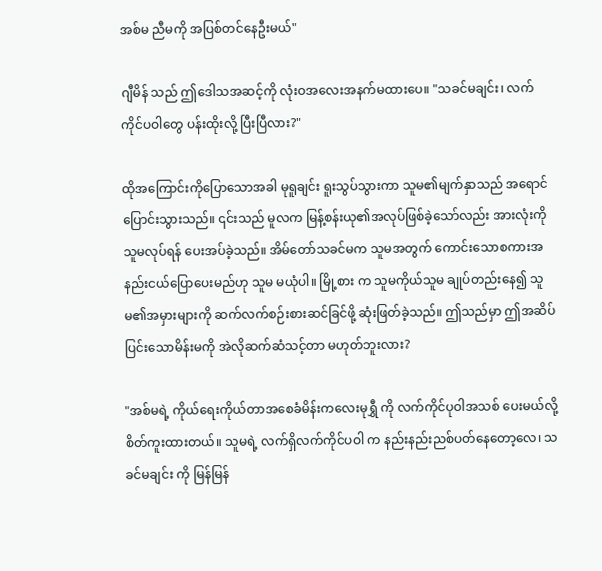အစ်မ ညီမကို အပြစ်တင်နေဦးမယ်"

ဂျီမိန် သည် ဤဒေါသအဆင့်ကို လုံးဝအလေးအနက်မထားပေ။ "သခင်မချင်း၊ လက်ကိုင်ပဝါတွေ ပန်းထိုးလို့ ပြီးပြီလား?"

ထိုအကြောင်းကိုပြောသောအခါ မုရူချင်း ရူးသွပ်သွားကာ သူမ၏မျက်နှာသည် အရောင်ပြောင်းသွားသည်။ ၎င်းသည် မူလက မြန့်စန်းယု၏အလုပ်ဖြစ်ခဲ့သော်လည်း အားလုံးကို သူမလုပ်ရန် ပေးအပ်ခဲ့သည်။ အိမ်တော်သခင်မက သူမအတွက် ကောင်းသောစကားအနည်းငယ်ပြောပေးမည်ဟု သူမ မယုံပါ။ မြို့စား က သူမကိုယ်သူမ ချုပ်တည်းနေ၍ သူမ၏အမှားများကို ဆက်လက်စဉ်းစားဆင်ခြင်ဖို့ ဆုံးဖြတ်ခဲ့သည်။ ဤသည်မှာ ဤအဆိပ်ပြင်းသောမိန်းမကို အဲလိုဆက်ဆံသင့်တာ မဟုတ်ဘူးလား?

"အစ်မရဲ့ ကိုယ်ရေးကိုယ်တာအစေခံမိန်းကလေးမုရွှီ ကို လက်ကိုင်ပုဝါအသစ် ပေးမယ်လို့ စိတ်ကူးထားတယ်။ သူမရဲ့ လက်ရှိလက်ကိုင်ပဝါ က နည်းနည်းညစ်ပတ်နေတော့လေ၊ သခင်မချင်း ကို မြန်မြန်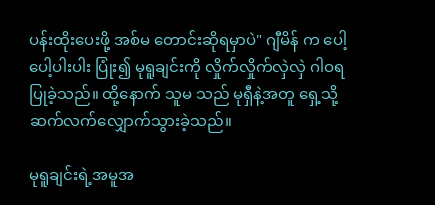ပန်းထိုးပေးဖို့ အစ်မ တောင်းဆိုရမှာပဲ" ဂျီမိန် က ပေါ့ပေါ့ပါးပါး ပြုံး၍ မုရူချင်းကို လှိုက်လှိုက်လှဲလှဲ ဂါဝရပြုခဲ့သည်။ ထို့နောက် သူမ သည် မုရှီနဲ့အတူ ရှေ့သို့ ဆက်လက်လျှောက်သွားခဲ့သည်။

မုရူချင်းရဲ့အမူအ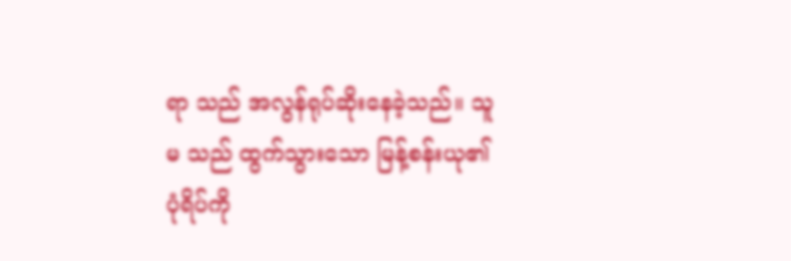ရာ သည် အလွန်ရုပ်ဆိုးနေခဲ့သည်။ သူမ သည် ထွက်သွားသော မြန့်စန်းယု၏ပုံရိပ်ကို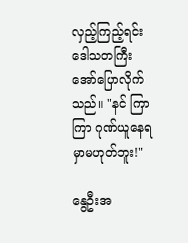လှည့်ကြည့်ရင်း ဒေါသတကြီး အော်ပြောလိုက်သည်။ "နင် ကြာကြာ ဂုဏ်ယူနေရမှာမဟုတ်ဘူး!"

နွေဦးအ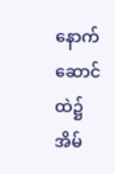နောက်ဆောင်ထဲ၌ အိမ်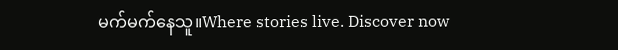မက်မက်နေသူ။Where stories live. Discover now